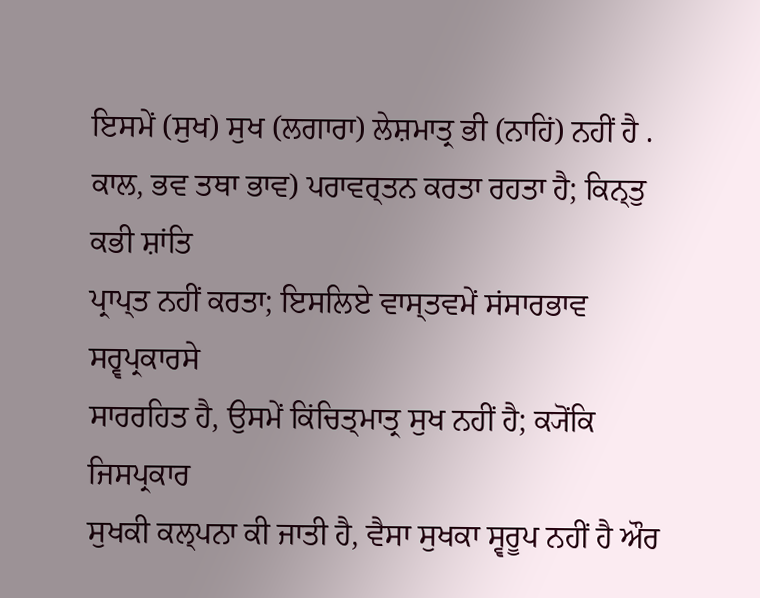ਇਸਮੇਂ (ਸੁਖ) ਸੁਖ (ਲਗਾਰਾ) ਲੇਸ਼ਮਾਤ੍ਰ ਭੀ (ਨਾਹਿਂ) ਨਹੀਂ ਹੈ .
ਕਾਲ, ਭਵ ਤਥਾ ਭਾਵ) ਪਰਾਵਰ੍ਤਨ ਕਰਤਾ ਰਹਤਾ ਹੈ; ਕਿਨ੍ਤੁ ਕਭੀ ਸ਼ਾਂਤਿ
ਪ੍ਰਾਪ੍ਤ ਨਹੀਂ ਕਰਤਾ; ਇਸਲਿਏ ਵਾਸ੍ਤਵਮੇਂ ਸਂਸਾਰਭਾਵ ਸਰ੍ਵਪ੍ਰਕਾਰਸੇ
ਸਾਰਰਹਿਤ ਹੈ, ਉਸਮੇਂ ਕਿਂਚਿਤ੍ਮਾਤ੍ਰ ਸੁਖ ਨਹੀਂ ਹੈ; ਕ੍ਯੋਂਕਿ ਜਿਸਪ੍ਰਕਾਰ
ਸੁਖਕੀ ਕਲ੍ਪਨਾ ਕੀ ਜਾਤੀ ਹੈ, ਵੈਸਾ ਸੁਖਕਾ ਸ੍ਵਰੂਪ ਨਹੀਂ ਹੈ ਔਰ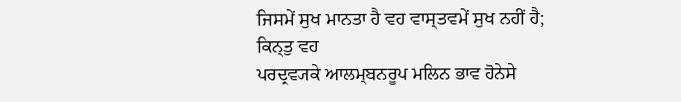ਜਿਸਮੇਂ ਸੁਖ ਮਾਨਤਾ ਹੈ ਵਹ ਵਾਸ੍ਤਵਮੇਂ ਸੁਖ ਨਹੀਂ ਹੈ; ਕਿਨ੍ਤੁ ਵਹ
ਪਰਦ੍ਰਵ੍ਯਕੇ ਆਲਮ੍ਬਨਰੂਪ ਮਲਿਨ ਭਾਵ ਹੋਨੇਸੇ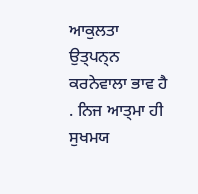ਆਕੁਲਤਾ ਉਤ੍ਪਨ੍ਨ
ਕਰਨੇਵਾਲਾ ਭਾਵ ਹੈ . ਨਿਜ ਆਤ੍ਮਾ ਹੀ ਸੁਖਮਯ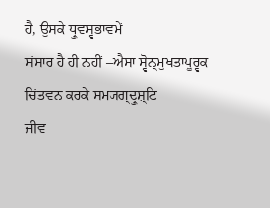ਹੈ, ਉਸਕੇ ਧ੍ਰੁਵਸ੍ਵਭਾਵਮੇਂ
ਸਂਸਾਰ ਹੈ ਹੀ ਨਹੀਂ –ਐਸਾ ਸ੍ਵੋਨ੍ਮੁਖਤਾਪੂਰ੍ਵਕ ਚਿਂਤਵਨ ਕਰਕੇ ਸਮ੍ਯਗ੍ਦ੍ਰੁਸ਼੍ਟਿ
ਜੀਵ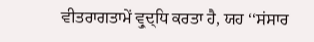ਵੀਤਰਾਗਤਾਮੇਂ ਵ੍ਰੁਦ੍ਧਿ ਕਰਤਾ ਹੈ, ਯਹ ‘‘ਸਂਸਾਰ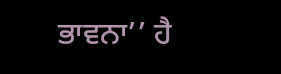ਭਾਵਨਾ’’ ਹੈ